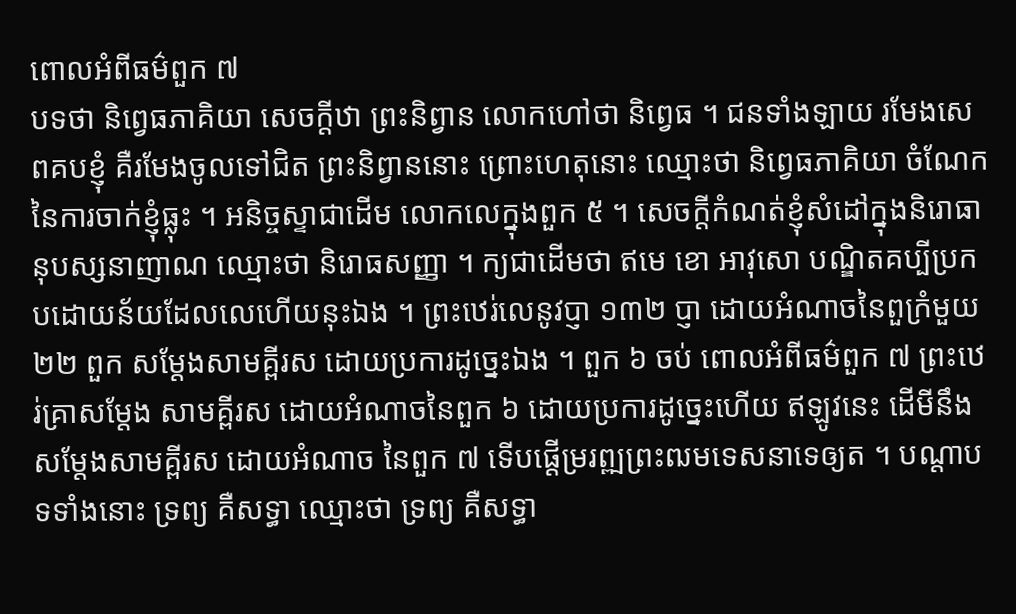ពោលអំពីធម៌ពួក ៧
បទថា និព្វេធភាគិយា សេចក្តីឋា ព្រះនិព្វាន លោកហៅថា និព្វេធ ។ ជនទាំងឡាយ រមែងសេពគបខ្ញុំ គឺរមែងចូលទៅជិត ព្រះនិព្វាននោះ ព្រោះហេតុនោះ ឈ្មោះថា និព្វេធភាគិយា ចំណែកនៃការចាក់ខ្ញុំធ្លុះ ។ អនិច្ចស្ទាជាដើម លោកលេក្នុងពួក ៥ ។ សេចក្តីកំណត់ខ្ញុំសំដៅក្នុងនិរោធានុបស្សនាញាណ ឈ្មោះថា និរោធសញ្ញា ។ ក្យជាដើមថា ឥមេ ខោ អាវុសោ បណ្ឌិតគប្បីប្រកបដោយន័យដែលលេហើយនុះឯង ។ ព្រះឋេរ់លេនូវប្ញា ១៣២ ប្ញា ដោយអំណាចនៃពួក្រំមួយ ២២ ពួក សម្តែងសាមគ្ពីរស ដោយប្រការដូច្នេះឯង ។ ពួក ៦ ចប់ ពោលអំពីធម៌ពួក ៧ ព្រះឋេរ់គ្រាសម្តែង សាមគ្ពីរស ដោយអំណាចនៃពួក ៦ ដោយប្រការដូច្នេះហើយ ឥឡូវនេះ ដើមីនឹងសម្តែងសាមគ្ពីរស ដោយអំណាច នៃពួក ៧ ទើបផ្តើម្ររព្ឍព្រះឍមទេសនាទេឲ្យត ។ បណ្តាបទទាំងនោះ ទ្រព្យ គឺសទ្ធា ឈ្មោះថា ទ្រព្យ គឺសទ្ធា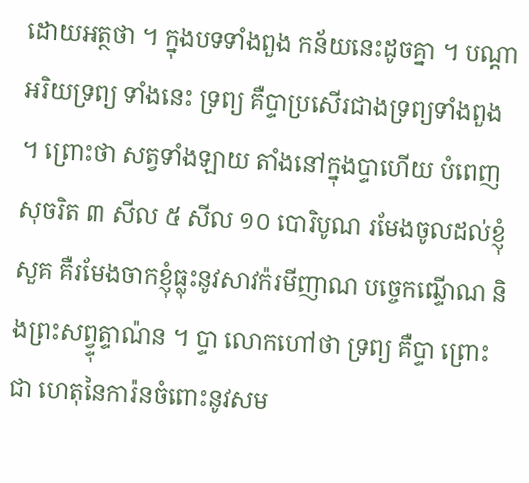ដោយអត្ថថា ។ ក្នុងបទទាំងពួង កន័យនេះដូចគ្នា ។ បណ្តាអរិយទ្រព្យ ទាំងនេះ ទ្រព្យ គឺប្ទាប្រសើរជាងទ្រព្យទាំងពួង ។ ព្រោះថា សត្វទាំងឡាយ តាំងនៅក្នុងប្ទាហើយ បំពេញសុចរិត ៣ សីល ៥ សីល ១០ បោរិបូណ រមែងចូលដល់ខ្ញុំសួគ គឺរមែងចាកខ្ញុំធ្លុះនូវសាវក៉រមីញាណ បច្ចេកឍ្ទើាណ និងព្រះសព្វ្ទុត្ទាណ៉ន ។ ប្ទា លោកហៅថា ទ្រព្យ គឺប្ទា ព្រោះជា ហេតុនៃការ៉នចំពោះនូវសម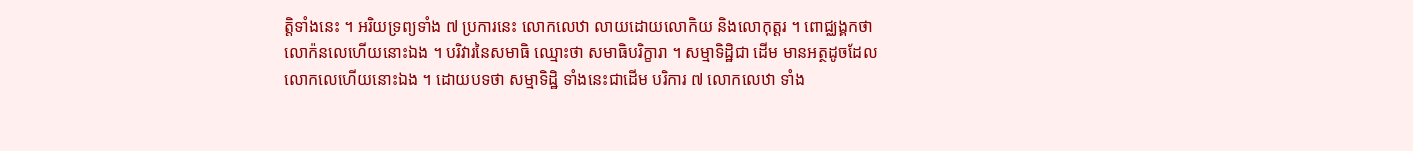ត្តិទាំងនេះ ។ អរិយទ្រព្យទាំង ៧ ប្រការនេះ លោកលេឋា លាយដោយលោកិយ និងលោកុត្តរ ។ ពោជ្ឈង្គកថា លោក៉នលេហើយនោះឯង ។ បរិវារនៃសមាធិ ឈ្មោះថា សមាធិបរិក្ខារា ។ សម្មាទិដ្ឋិជា ដើម មានអត្ថដូចដែលលោកលេហើយនោះឯង ។ ដោយបទថា សម្មាទិដ្ឋិ ទាំងនេះជាដើម បរិការ ៧ លោកលេឋា ទាំង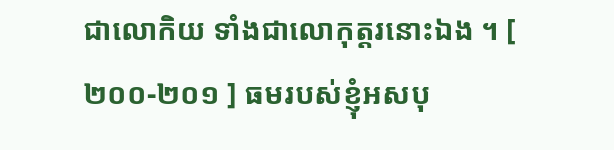ជាលោកិយ ទាំងជាលោកុត្តរនោះឯង ។ [ ២០០-២០១ ] ធមរបស់ខ្ញុំអសបុ